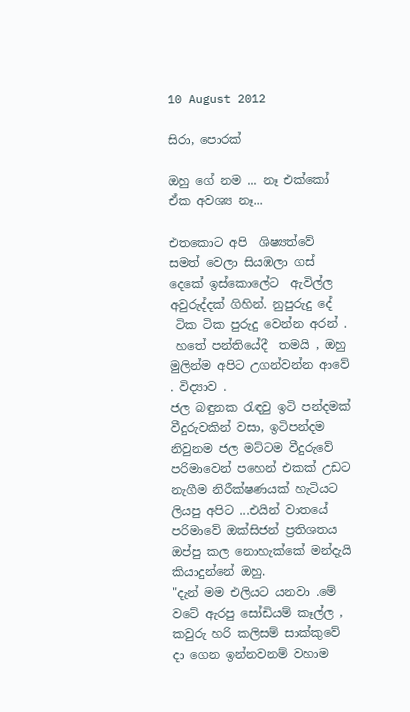10 August 2012

සිරා, පොරක්

ඔහු ගේ නම ... නෑ එක්කෝ ඒක අවශ්‍ය නෑ...

එතකොට අපි  ශිෂ්‍යත්වේ සමත් වෙලා සියඹලා ගස් දෙකේ ඉස්කොලේට  ඇවිල්ල අවුරුද්දක් ගිහින්. නුපුරුදු දේ
 ටික ටික පුරුදු වෙන්න අරන් .
 හතේ පන්තියේදී  තමයි , ඔහු මුලින්ම අපිට උගන්වන්න ආවේ . විද්‍යාව .
ජල බඳුනක රැඳවු ඉටි පන්දමක් වීදුරුවකින් වසා, ඉටිපන්දම නිවුනම ජල මට්ටම වීදුරුවේ පරිමාවෙන් පහෙන් එකක් උඩට නැගීම නිරීක්ෂණයක් හැටියට ලියපු අපිට ...එයින් වාතයේ පරිමාවේ ඔක්සිජන් ප්‍රතිශතය ඔප්පු කල නොහැක්කේ මන්දැයි  කියාදුන්නේ ඔහු.
"දැන් මම එලියට යනවා .මේ වටේ ඇරපු සෝඩියම් කෑල්ල , කවුරු හරි කලිසම් සාක්කුවේ දා ගෙන ඉන්නවනම් වහාම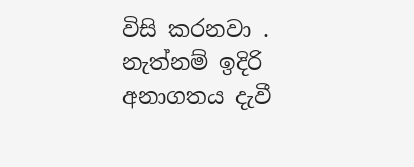විසි කරනවා . නැත්නම් ඉදිරි අනාගතය දැවී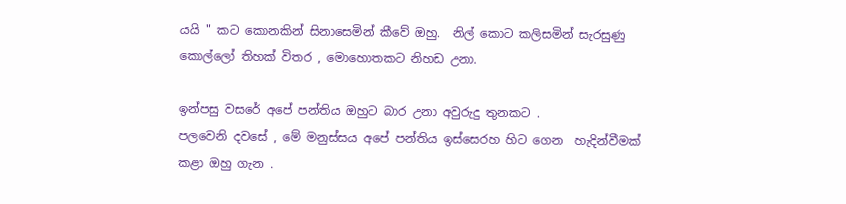යයි " කට කොනකින් සිනාසෙමින් කීවේ ඔහු.  නිල් කොට කලිසමින් සැරසුණු කොල්ලෝ තිහක් විතර , මොහොතකට නිහඩ උනා.

ඉන්පසු වසරේ අපේ පන්තිය ඔහුට බාර උනා අවුරුදු තුනකට .
පලවෙනි දවසේ , මේ මනුස්සය අපේ පන්තිය ඉස්සෙරහ හිට ගෙන  හැදින්වීමක් කළා ඔහු ගැන .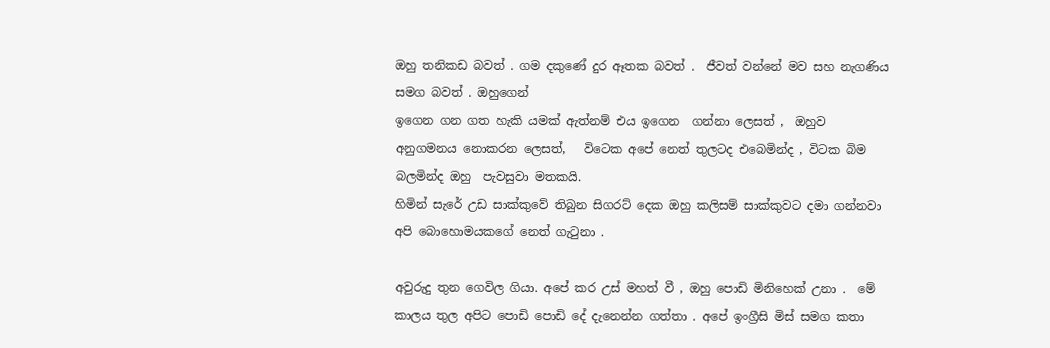ඔහු තනිකඩ බවත් . ගම දකුණේ දුර ඈතක බවත් .  ජීවත් වන්නේ මව සහ නැගණිය සමග බවත් . ඔහුගෙන්
ඉගෙන ගන ගත හැකි යමක් ඇත්නම් එය ඉගෙන  ගන්නා ලෙසත් ,  ඔහුව අනුගමනය නොකරන ලෙසත්,   විටෙක අපේ නෙත් තුලටද එබෙමින්ද , විටක බිම බලමින්ද ඔහු  පැවසුවා මතකයි.
හිමින් සැරේ උඩ සාක්කුවේ තිබුන සිගරට් දෙක ඔහු කලිසම් සාක්කුවට දමා ගන්නවා අපි බොහොමයකගේ නෙත් ගැටුනා .

අවුරුදු තුන ගෙවිල ගියා. අපේ කර උස් මහත් වී , ඔහු පොඩි මිනිහෙක් උනා .  මේ කාලය තුල අපිට පොඩි පොඩි දේ දැනෙන්න ගත්තා . අපේ ඉංග්‍රීසි මිස් සමග කතා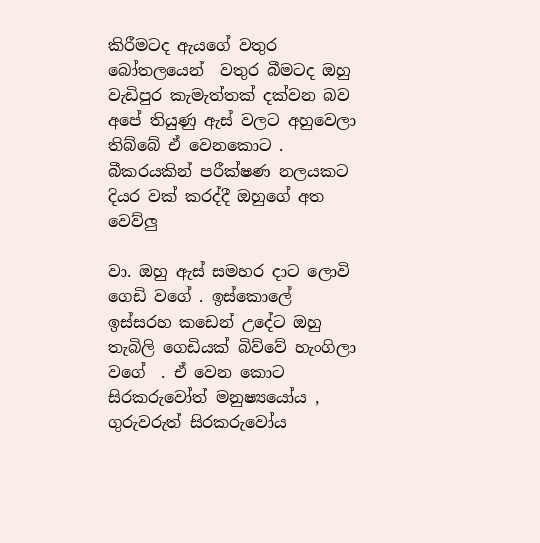කිරීමටද ඇයගේ වතුර බෝතලයෙන්  වතුර බීමටද ඔහු වැඩිපුර කැමැත්තක් දක්වන බව අපේ තියුණු ඇස් වලට අහුවෙලා තිබ්බේ ඒ වෙනකොට . බීකරයකින් පරීක්ෂණ නලයකට දියර වක් කරද්දී ඔහුගේ අත වෙව්ලු

වා. ඔහු ඇස් සමහර දාට ලොවි ගෙඩි වගේ . ඉස්කොලේ ඉස්සරහ කඩෙන් උදේට ඔහු තැබිලි ගෙඩියක් බිව්වේ හැංගිලා වගේ  . ඒ වෙන කොට සිරකරුවෝත් මනුෂ්‍යයෝය , ගුරුවරුත් සිරකරුවෝය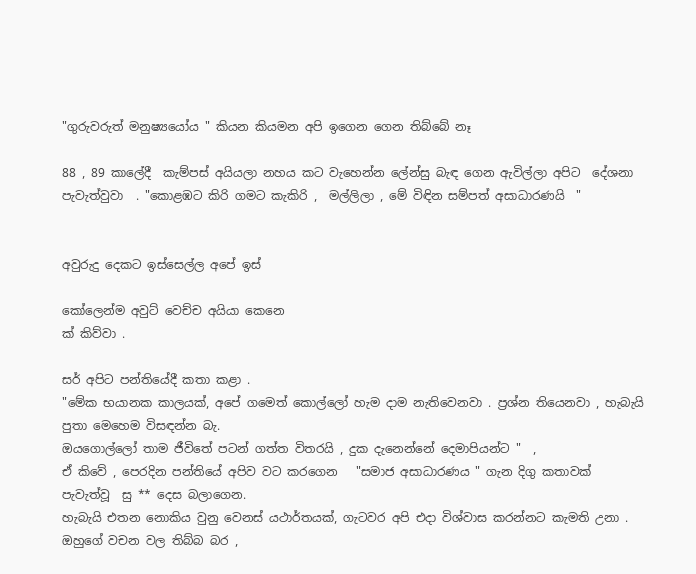"ගුරුවරුත් මනුෂ්‍යයෝය " කියන කියමන අපි ඉගෙන ගෙන තිබ්බේ නෑ

88 , 89 කාලේදී  කැම්පස් අයියලා නහය කට වැහෙන්න ලේන්සු බැඳ ගෙන ඇවිල්ලා අපිට  දේශනා පැවැත්වුවා  . "කොළඹට කිරි ගමට කැකිරි ,  මල්ලිලා , මේ විඳින සම්පත් අසාධාරණයි  "


අවුරුදු දෙකට ඉස්සෙල්ල අපේ ඉස්

කෝලෙන්ම අවුට් වෙච්ච අයියා කෙනෙ
ක් කිව්වා .

සර් අපිට පන්තියේදී කතා කළා .
"මේක භයානක කාලයක්, අපේ ගමෙත් කොල්ලෝ හැම දාම නැතිවෙනවා . ප්‍රශ්න තියෙනවා , හැබැයි පුතා මෙහෙම විසඳන්න බැ.
ඔයගොල්ලෝ තාම ජීවිතේ පටන් ගත්ත විතරයි , දුක දැනෙන්නේ දෙමාපියන්ට "  ,
ඒ කිවේ , පෙරදින පන්තියේ අපිව වට කරගෙන   "සමාජ අසාධාරණය " ගැන දිගු කතාවක්
පැවැත්වූ  සු ** දෙස බලාගෙන.
හැබැයි එතන නොකිය වුනු වෙනස් යථාර්තයක්, ගැටවර අපි එදා විශ්වාස කරන්නට කැමති උනා .
ඔහුගේ වචන වල තිබ්බ බර ,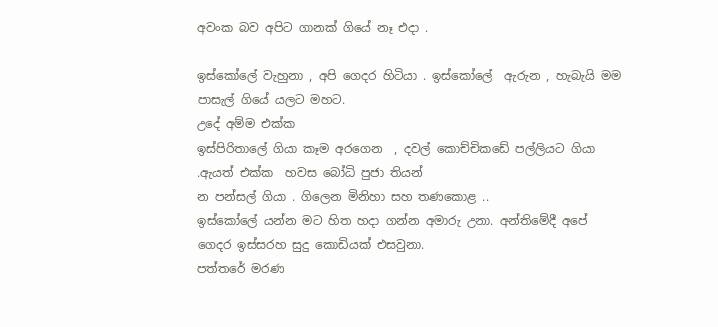අවංක බව අපිට ගානක් ගියේ නෑ එදා .

ඉස්කෝලේ වැහුනා , අපි ගෙදර හිටියා . ඉස්කෝලේ  ඇරුන , හැබැයි මම පාසැල් ගියේ යලට මහට.
උදේ අම්ම එක්ක
ඉස්පිරිතාලේ ගියා කෑම අරගෙන  , දවල් කොච්චිකඩේ පල්ලියට ගියා .ඇයත් එක්ක  හවස බෝධි පුජා තියන්
න පන්සල් ගියා . ගිලෙන මිනිහා සහ තණකොළ ..
ඉස්කෝලේ යන්න මට හිත හදා ගන්න අමාරු උනා. අන්තිමේදී අපේ  ගෙදර ඉස්සරහ සුදු කොඩියක් එසවුනා.
පත්තරේ මරණ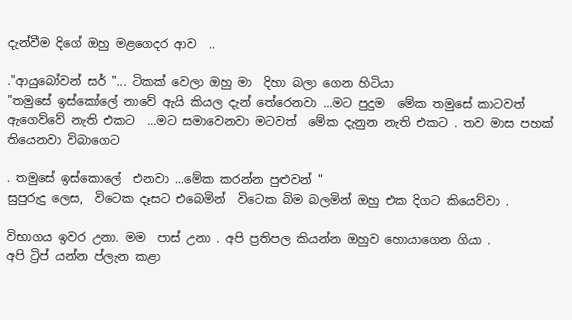දැන්වීම දිගේ ඔහු මළගෙදර ආව  ..

."ආයුබෝවන් සර් "... ටිකක් වෙලා ඔහු මා  දිහා බලා ගෙන හිටියා
"තමුසේ ඉස්කෝලේ නාවේ ඇයි කියල දැන් තේරෙනවා ...මට පුදුම  මේක තමුසේ කාටවත් ඇගෙව්වේ නැති එකට  ...මට සමාවෙනවා මටවත්  මේක දැනුන නැති එකට . තව මාස පහක් තියෙනවා විබාගෙට

. තමුසේ ඉස්කොලේ  එනවා ...මේක කරන්න පුළුවන් "
සුපුරුදු ලෙස,  විටෙක දෑසට එබෙමින්  විටෙක බිම බලමින් ඔහු එක දිගට කියෙව්වා .

විභාගය ඉවර උනා. මම  පාස් උනා . අපි ප්‍රතිපල කියන්න ඔහුව හොයාගෙන ගියා .
අපි ට්‍රිප් යන්න ප්ලැන කළා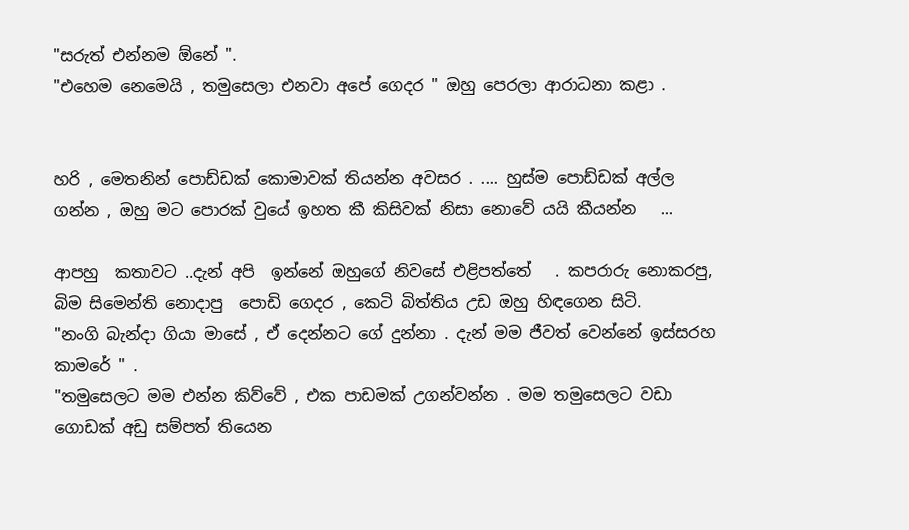"සරුත් එන්නම ඕනේ ".
"එහෙම නෙමෙයි , තමුසෙලා එනවා අපේ ගෙදර " ඔහු පෙරලා ආරාධනා කළා .


හරි , මෙතනින් පොඩ්ඩක් කොමාවක් තියන්න අවසර . .... හුස්ම පොඩ්ඩක් අල්ල ගන්න , ඔහු මට පොරක් වුයේ ඉහත කී කිසිවක් නිසා නොවේ යයි කීයන්න   ...

ආපහු  කතාවට ..දැන් අපි  ඉන්නේ ඔහුගේ නිවසේ එළිපත්තේ   . කපරාරු නොකරපු, බිම සිමෙන්ති නොදාපු  පොඩි ගෙදර , කෙටි බිත්තිය උඩ ඔහු හිඳගෙන සිටි.
"නංගි බැන්දා ගියා මාසේ , ඒ දෙන්නට ගේ දුන්නා . දැන් මම ජීවත් වෙන්නේ ඉස්සරහ කාමරේ " .
"තමුසෙලට මම එන්න කිව්වේ , එක පාඩමක් උගන්වන්න . මම තමුසෙලට වඩා ගොඩක් අඩු සම්පත් තියෙන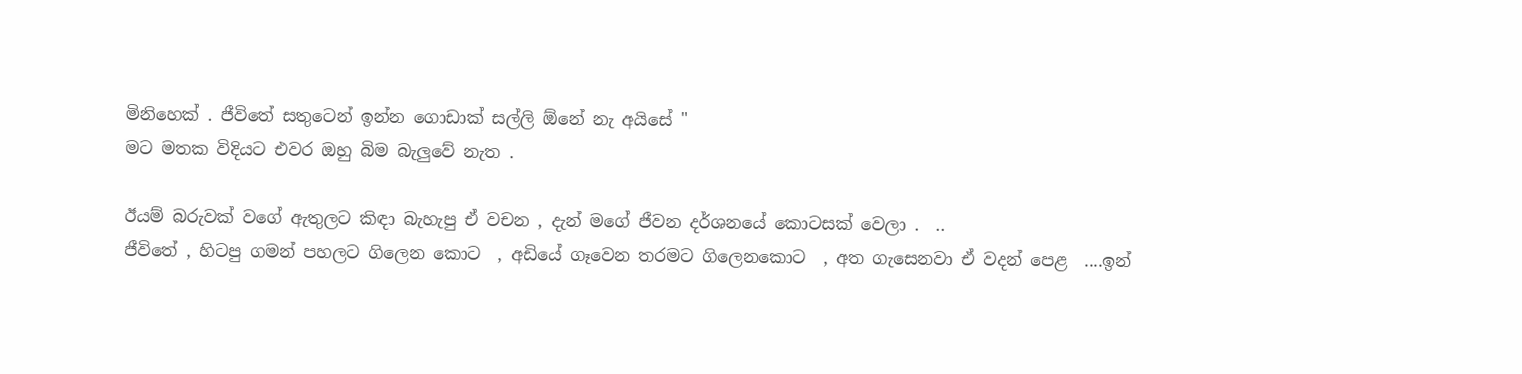මිනිහෙක් . ජීවිතේ සතුටෙන් ඉන්න ගොඩාක් සල්ලි ඕනේ නැ අයිසේ "
මට මතක විදියට එවර ඔහු බිම බැලුවේ නැත .

ඊයම් බරුවක් වගේ ඇතුලට කිඳා බැහැපු ඒ වචන , දැන් මගේ ජීවන දර්ශනයේ කොටසක් වෙලා .  ..
ජීවිතේ , හිටපු ගමන් පහලට ගිලෙන කොට  , අඩියේ ගෑවෙන තරමට ගිලෙනකොට  , අත ගැසෙනවා ඒ වදන් පෙළ  ....ඉන්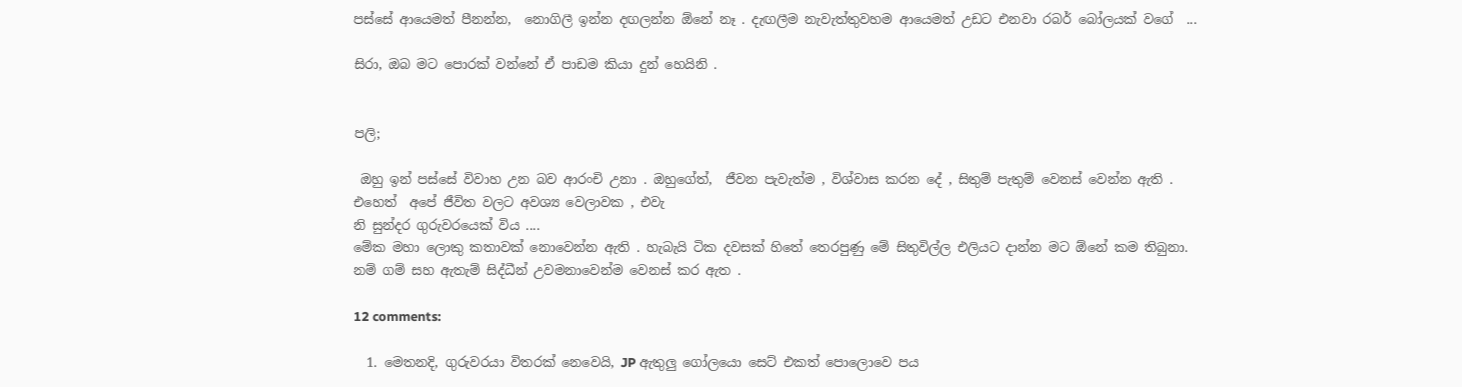පස්සේ ආයෙමත් පීනන්න,  නොගිලී ඉන්න දඟලන්න ඕනේ නෑ . දැඟලීම නැවැත්තුවහම ආයෙමත් උඩට එනවා රබර් බෝලයක් වගේ  ...

සිරා, ඔබ මට පොරක් වන්නේ ඒ පාඩම කියා දුන් හෙයිනි .


පලි;

 ඔහු ඉන් පස්සේ විවාහ උන බව ආරංචි උනා . ඔහුගේත්,  ජීවන පැවැත්ම , විශ්වාස කරන දේ , සිතුම් පැතුම් වෙනස් වෙන්න ඇති .
එහෙත්  අපේ ජීවිත වලට අවශ්‍ය වෙලාවක , එවැ
නි සුන්දර ගුරුවරයෙක් විය ....
මේක මහා ලොකු කතාවක් නොවෙන්න ඇති . හැබැයි ටික දවසක් හිතේ තෙරපුණු මේ සිතුවිල්ල එලියට දාන්න මට ඕනේ කම තිබුනා.
නම් ගම් සහ ඇතැම් සිද්ධීන් උවමනාවෙන්ම වෙනස් කර ඇත .

12 comments:

  1. මෙතනදි, ගුරුවරයා විතරක් නෙවෙයි, JP ඇතුලු ගෝලයො සෙට් එකත් පොලොවෙ පය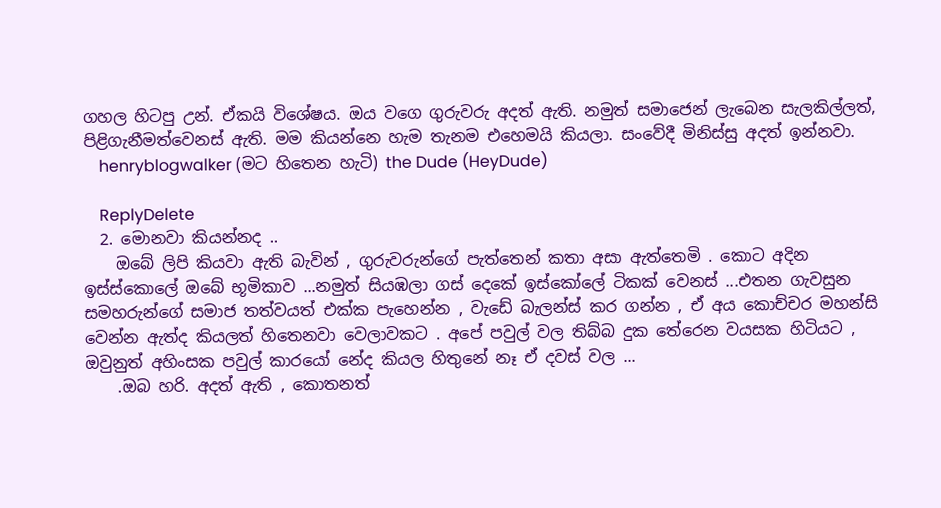ගහල හිටපු උන්. ඒකයි විශේෂය. ඔය වගෙ ගුරුවරු අදත් ඇති. නමුත් සමාජෙන් ලැබෙන සැලකිල්ලත්, පිළිගැනීමත්වෙනස් ඇති. මම කියන්නෙ හැම තැනම එහෙමයි කියලා. සංවේදී මිනිස්සු අදත් ඉන්නවා.
    henryblogwalker (මට හිතෙන හැටි) the Dude (HeyDude)

    ReplyDelete
  2. මොනවා කියන්නද ..
    ඔබේ ලිපි කියවා ඇති බැවින් , ගුරුවරුන්ගේ පැත්තෙන් කතා අසා ඇත්තෙමි . කොට අදින ඉස්ස්කොලේ ඔබේ භූමිකාව ...නමුත් සියඹලා ගස් දෙකේ ඉස්කෝලේ ටිකක් වෙනස් ...එතන ගැවසුන සමහරුන්ගේ සමාජ තත්වයත් එක්ක පැහෙන්න , වැඩේ බැලන්ස් කර ගන්න , ඒ අය කොච්චර මහන්සි වෙන්න ඇත්ද කියලත් හිතෙනවා වෙලාවකට . අපේ පවුල් වල තිබ්බ දුක තේරෙන වයසක හිටියට , ඔවුනුත් අහිංසක පවුල් කාරයෝ නේද කියල හිතුනේ නෑ ඒ දවස් වල ...
    .ඔබ හරි. අදත් ඇති , කොතනත්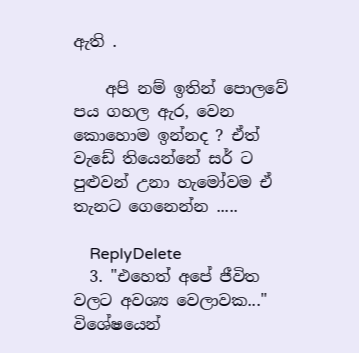ඇති .

    අපි නම් ඉතින් පොලවේ පය ගහල ඇර, වෙන කොහොම ඉන්නද ? ඒත් වැඩේ තියෙන්නේ සර් ට පුළුවන් උනා හැමෝවම ඒ තැනට ගෙනෙන්න .....

    ReplyDelete
  3. "එහෙත් අපේ ජීවිත වලට අවශ්‍ය වෙලාවක..." විශේෂයෙන්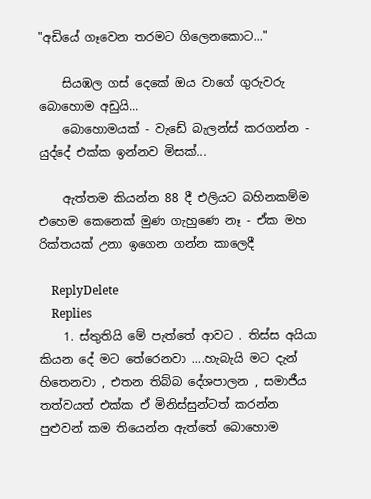"අඩියේ ගෑවෙන තරමට ගිලෙනකොට..."

    සියඹල ගස් දෙකේ ඔය වාගේ ගුරුවරු බොහොම අඩුයි...
    බොහොමයක් - වැඩේ බැලන්ස් කරගන්න - යුද්දේ එක්ක ඉන්නව මිසක්...

    ඇත්තම කියන්න 88 දී එලියට බහිනකම්ම එහෙම කෙනෙක් මුණ ගැහුණෙ නෑ - ඒක මහ රික්තයක් උනා ඉගෙන ගන්න කාලෙදී

    ReplyDelete
    Replies
    1. ස්තුතියි මේ පැත්තේ ආවට . තිස්ස අයියා කියන දේ මට තේරෙනවා ....හැබැයි මට දැන් හිතෙනවා , එතන තිබ්බ දේශපාලන , සමාජීය තත්වයත් එක්ක ඒ මිනිස්සුන්ටත් කරන්න පුළුවන් කම තියෙන්න ඇත්තේ බොහොම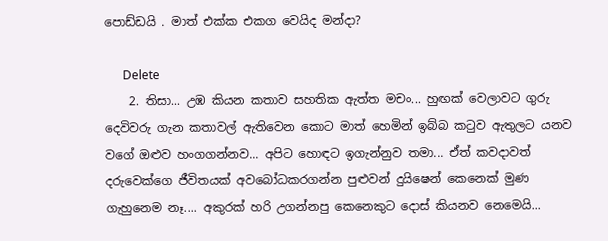පොඩ්ඩයි . මාත් එක්ක එකග වෙයිද මන්දා?

      Delete
    2. තිසා... උඹ කියන කතාව සහතික ඇත්ත මචං... හුඟක් වෙලාවට ගුරු දෙවිවරු ගැන කතාවල් ඇතිවෙන කොට මාත් හෙමින් ඉබ්බ කටුව ඇතුලට යනව වගේ ඔළුව හංගගන්නව... අපිට හොඳට ඉගැන්නුව තමා... ඒත් කවදාවත් දරුවෙක්ගෙ ජීවිතයක් අවබෝධකරගන්න පුළුවන් දුයිෂෙන් කෙනෙක් මුණ ගැහුනෙම නෑ.... අකුරක් හරි උගන්නපු කෙනෙකුට දොස් කියනව නෙමෙයි...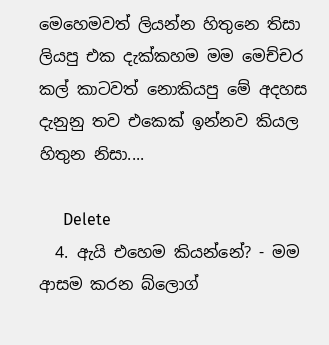මෙහෙමවත් ලියන්න හිතුනෙ තිසා ලියපු එක දැක්කහම මම මෙච්චර කල් කාටවත් නොකියපු මේ අදහස දැනුනු තව එකෙක් ඉන්නව කියල හිතුන නිසා....

      Delete
  4. ඇයි එහෙම කියන්නේ? - මම ආසම කරන බ්ලොග්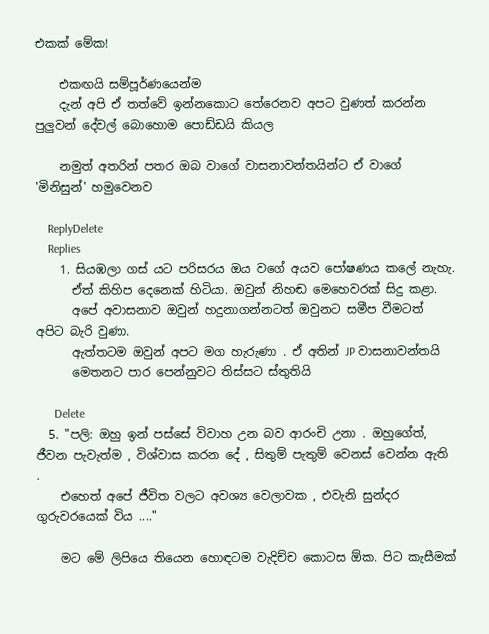එකක් මේක!

    එකඟයි සම්පූර්ණයෙන්ම
    දැන් අපි ඒ තත්වේ ඉන්නකොට තේරෙනව අපට වුණත් කරන්න පුලුවන් දේවල් බොහොම පොඩ්ඩයි කියල

    නමුත් අතරින් පතර ඔබ වාගේ වාසනාවන්තයින්ට ඒ වාගේ 'මිනිසුන්' හමුවෙනව

    ReplyDelete
    Replies
    1. සියඹලා ගස් යට පරිසරය ඔය වගේ අයව පෝෂණය කලේ නැහැ.
      ඒත් කිහිප දෙනෙක් හිටියා. ඔවුන් නිහඬ මෙහෙවරක් සිදු කළා.
      අපේ අවාසනාව ඔවුන් හදුනාගන්නටත් ඔවුනට සමීප වීමටත් අපිට බැරි වුණා.
      ඇත්තටම ඔවුන් අපට මග හැරුණා . ඒ අතින් JP වාසනාවන්තයි
      මෙතනට පාර පෙන්නුවට තිස්සට ස්තුතියි

      Delete
  5. "පලි: ඔහු ඉන් පස්සේ විවාහ උන බව ආරංචි උනා . ඔහුගේත්, ජීවන පැවැත්ම , විශ්වාස කරන දේ , සිතුම් පැතුම් වෙනස් වෙන්න ඇති .
    එහෙත් අපේ ජීවිත වලට අවශ්‍ය වෙලාවක , එවැනි සුන්දර ගුරුවරයෙක් විය ...."

    මට මේ ලිපියෙ තියෙන හොඳටම වැදිච්ච කොටස ඕක. පිට කැසීමක්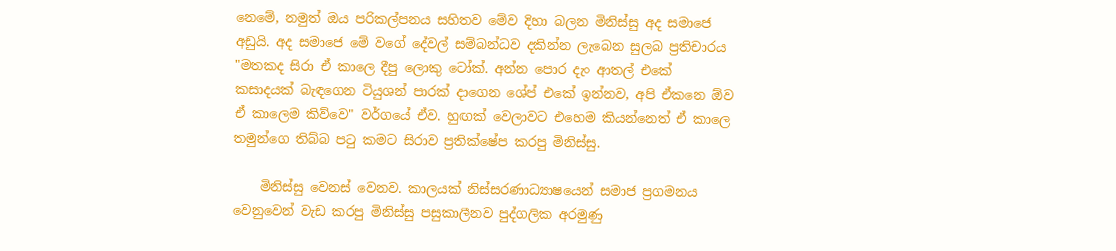නෙමේ, නමුත් ඔය පරිකල්පනය සහිතව මේව දිහා බලන මිනිස්සු අද සමාජෙ අඩුයි. අද සමාජෙ මේ වගේ දේවල් සම්බන්ධව දකින්න ලැබෙන සුලබ ප්‍රතිචාරය "මතකද සිරා ඒ කාලෙ දීපු ලොකු ටෝක්. අන්න පොර දැං ආතල් එකේ කසාදයක් බැඳගෙන ටියුශන් පාරක් දාගෙන ශේප් එකේ ඉන්නව, අපි ඒකනෙ ඕව ඒ කාලෙම කිව්වෙ" වර්ගයේ ඒව. හුඟක් වෙලාවට එහෙම කියන්නෙත් ඒ කාලෙ තමුන්ගෙ තිබ්බ ප‍ටු කමට සිරාව ප්‍රතික්ෂේප කරපු මිනිස්සු.

    මිනිස්සු වෙනස් වෙනව. කාලයක් නිස්සරණාධ්‍යාෂයෙන් සමාජ ප්‍රගමනය වෙනුවෙන් වැඩ කරපු මිනිස්සු පසුකාලීනව පුද්ගලික අරමුණු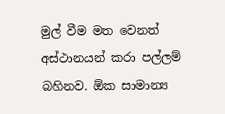මුල් වීම මත වෙනත් අස්ථානයන් කරා පල්ලම් බහිනව. ඕක සාමාන්‍ය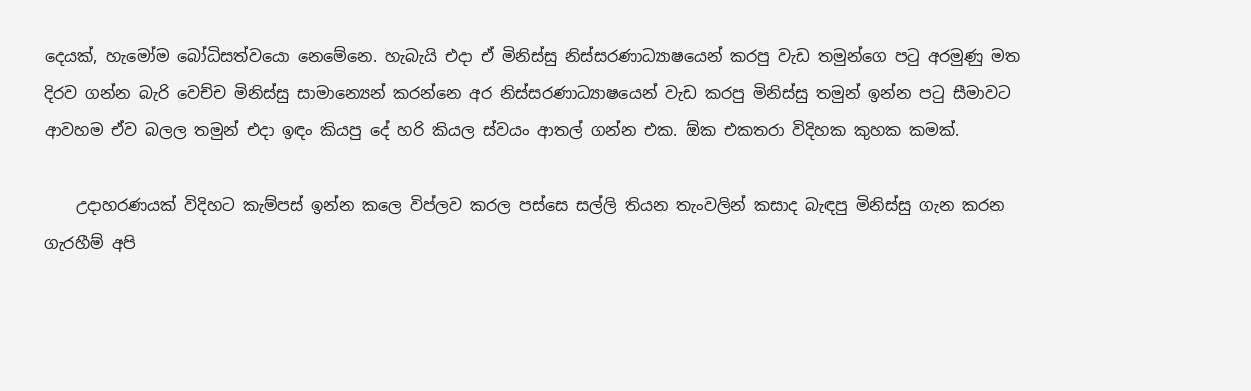දෙයක්, හැමෝම බෝධිසත්වයො නෙමේනෙ. හැබැයි එදා ඒ මිනිස්සු නිස්සරණාධ්‍යාෂයෙන් කරපු වැඩ තමුන්ගෙ ප‍ටු අරමුණු මත දිරව ගන්න බැරි වෙච්ච මිනිස්සු සාමාන්‍යෙන් කරන්නෙ අර නිස්සරණාධ්‍යාෂයෙන් වැඩ කරපු මිනිස්සු තමුන් ඉන්න ප‍ටු සීමාවට ආවහම ඒව බලල තමුන් එදා ඉඳං කියපු දේ හරි කියල ස්වයං ආතල් ගන්න එක. ඕක එකතරා විදිහක කුහක කමක්.

    උදාහරණයක් විදිහට කැම්පස් ඉන්න කලෙ විප්ලව කරල පස්සෙ සල්ලි තියන තැංවලින් කසාද බැඳපු මිනිස්සු ගැන කරන ගැරහීම් අපි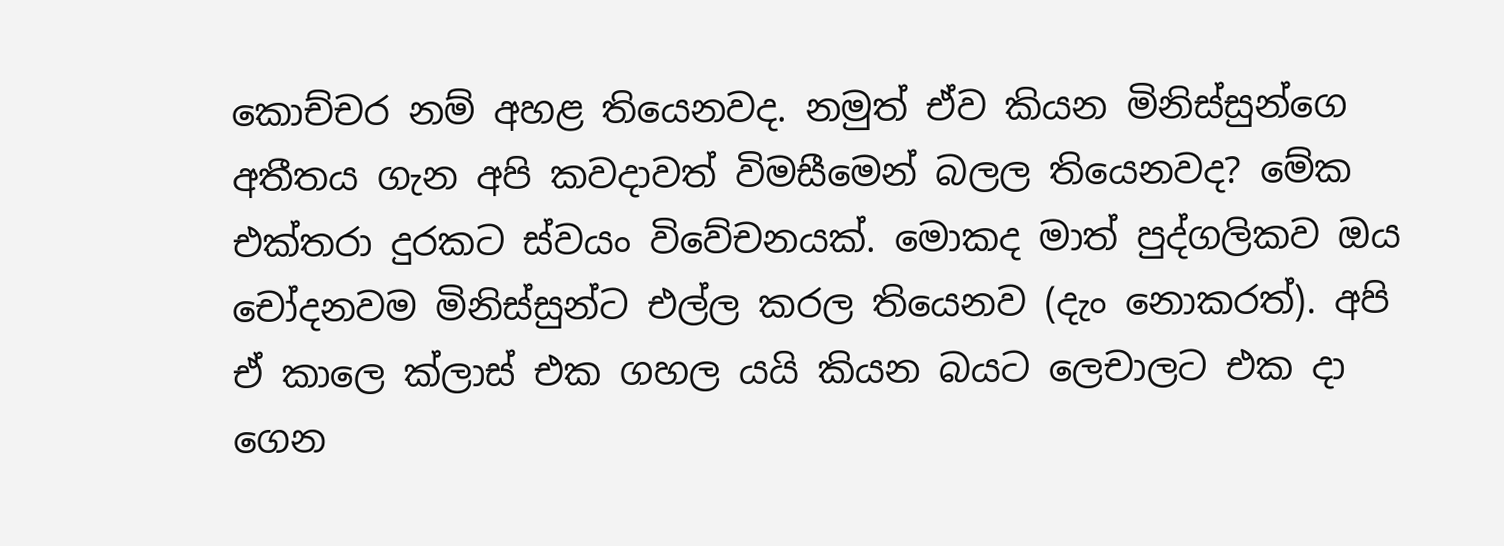කොච්චර නම් අහළ තියෙනවද. නමුත් ඒව කියන මිනිස්සුන්ගෙ අතීතය ගැන අපි කවදාවත් විමසීමෙන් බලල තියෙනවද? මේක එක්තරා දුරකට ස්වයං විවේචනයක්. මොකද මාත් පුද්ගලිකව ඔය චෝදනවම මිනිස්සුන්ට එල්ල කරල තියෙනව (දැං නොකරත්). අපි ඒ කාලෙ ක්ලාස් එක ගහල යයි කියන බයට ලෙචාලට එක දා ගෙන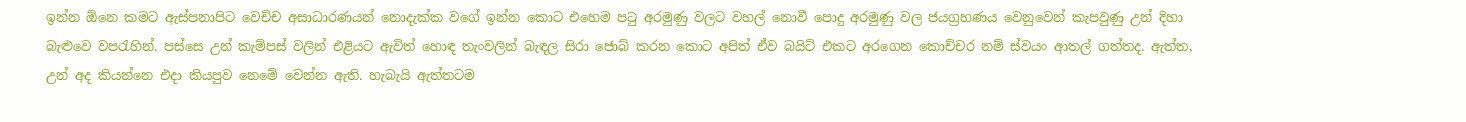ඉන්න ඕනෙ කමට ඇස්පනාපිට වෙච්ච අසාධාරණයන් නොදැක්ක වගේ ඉන්න කොට එහෙම ප‍ටු අරමුණු වලට වහල් නොවී පොදු අරමුණු වල ජයග්‍රහණය වෙනුවෙන් කැපවුණු උන් දිහා බැළුවෙ වප‍රැහින්. පස්සෙ උන් කැම්පස් වලින් එළියට ඇවිත් හොඳ තැංවලින් බැඳල සිරා ජොබ් කරන කොට අපිත් ඒව බයිට් එකට අරගෙන කොච්චර නම් ස්වයං ආතල් ගත්තද. ඇත්ත, උන් අද කියන්නෙ එදා කියපුව නෙමේ වෙන්න ඇති. හැබැයි ඇත්තටම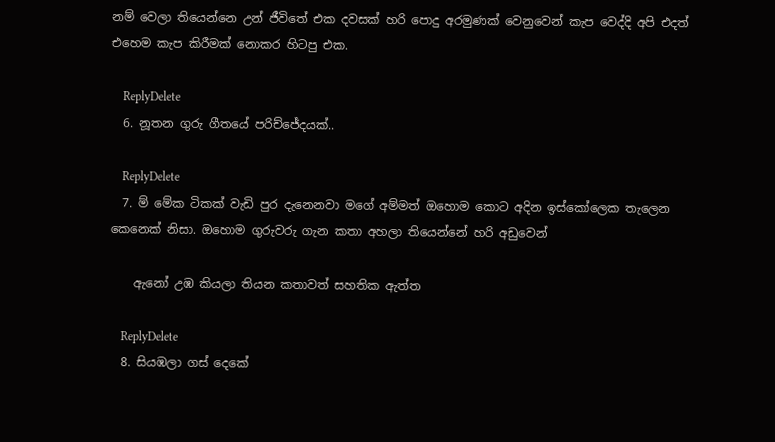නම් වෙලා තියෙන්නෙ උන් ජීවිතේ එක දවසක් හරි පොදු අරමුණක් වෙනුවෙන් කැප වෙද්දි අපි එදත් එහෙම කැප කිරීමක් නොකර හිටපු එක.

    ReplyDelete
  6. නූතන ගුරු ගීතයේ පරිච්ජේදයක්..

    ReplyDelete
  7. ම් මේක ටිකක් වැඩි පුර දැනෙනවා මගේ අම්මත් ඔහොම කොට අදින ඉස්කෝලෙක තැලෙන කෙනෙක් නිසා. ඔහොම ගුරුවරු ගැන කතා අහලා තියෙන්නේ හරි අඩුවෙන්

    ඇනෝ උඹ කියලා තියන කතාවත් සහතික ඇත්ත

    ReplyDelete
  8. සියඹලා ගස් දෙකේ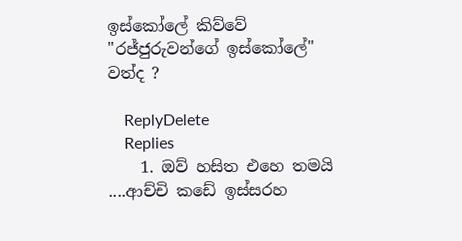ඉස්කෝලේ කිව්වේ "රජ්ජුරුවන්ගේ ඉස්කෝලේ" වත්ද ?

    ReplyDelete
    Replies
    1. ඔව් හසිත එහෙ තමයි ....ආච්චි කඩේ ඉස්සරහ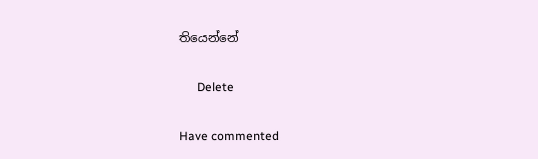තියෙන්නේ

      Delete

Have commented